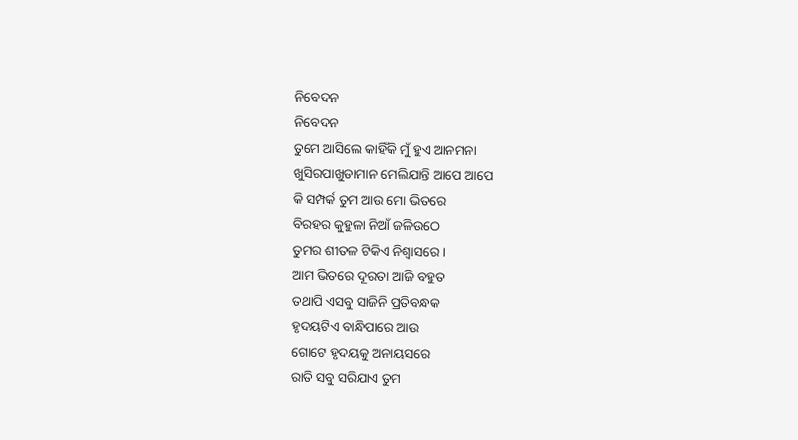ନିବେଦନ
ନିବେଦନ
ତୁମେ ଆସିଲେ କାହିଁକି ମୁଁ ହୁଏ ଆନମନା
ଖୁସିରପାଖୁଡାମାନ ମେଲିଯାନ୍ତି ଆପେ ଆପେ
କି ସମ୍ପର୍କ ତୁମ ଆଉ ମୋ ଭିତରେ
ବିରହର କୁହୁଳା ନିଆଁ ଜଳିଉଠେ
ତୁମର ଶୀତଳ ଟିକିଏ ନିଶ୍ଵାସରେ ।
ଆମ ଭିତରେ ଦୂରତା ଆଜି ବହୁତ
ତଥାପି ଏସବୁ ସାଜିନି ପ୍ରତିବନ୍ଧକ
ହୃଦୟଟିଏ ବାନ୍ଧିପାରେ ଆଉ
ଗୋଟେ ହୃଦୟକୁ ଅନାୟସରେ
ରାତି ସବୁ ସରିଯାଏ ତୁମ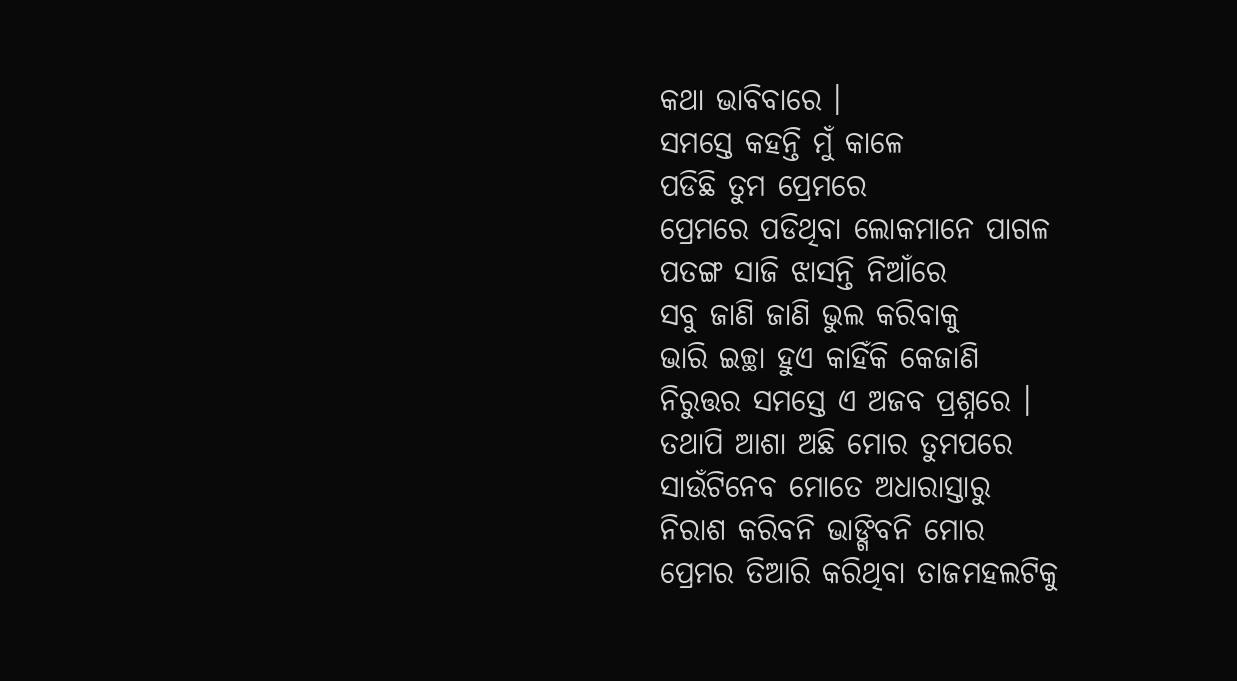କଥା ଭାବିବାରେ ।
ସମସ୍ତେ କହନ୍ତି ମୁଁ କାଳେ
ପଡିଛି ତୁମ ପ୍ରେମରେ
ପ୍ରେମରେ ପଡିଥିବା ଲୋକମାନେ ପାଗଳ
ପତଙ୍ଗ ସାଜି ଝାସନ୍ତି ନିଆଁରେ
ସବୁ ଜାଣି ଜାଣି ଭୁଲ କରିବାକୁ
ଭାରି ଇଚ୍ଛା ହୁଏ କାହିଁକି କେଜାଣି
ନିରୁତ୍ତର ସମସ୍ତେ ଏ ଅଜବ ପ୍ରଶ୍ନରେ ।
ତଥାପି ଆଶା ଅଛି ମୋର ତୁମପରେ
ସାଉଁଟିନେବ ମୋତେ ଅଧାରାସ୍ତାରୁ
ନିରାଶ କରିବନି ଭାଙ୍ଗିବନି ମୋର
ପ୍ରେମର ତିଆରି କରିଥିବା ତାଜମହଲଟିକୁ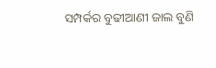ସମ୍ପର୍କର ବୁଢୀଆଣୀ ଜାଲ ବୁଣି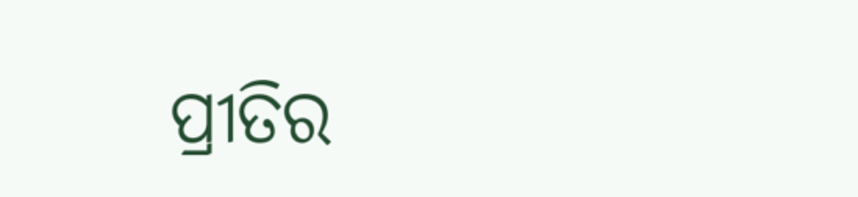ପ୍ରୀତିର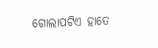ଗୋଲାପଟିଏ ହାତେ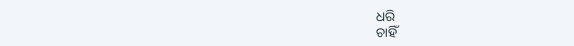ଧରି
ଚାହିଁ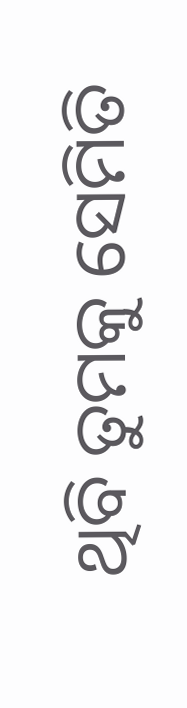ଥିବି ତୁମକୁ ସେମିତି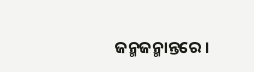ଜନ୍ମଜନ୍ମାନ୍ତରେ ।